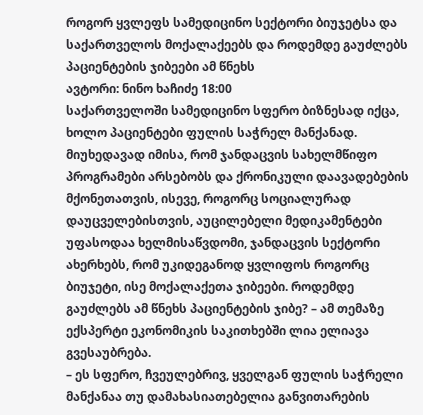როგორ ყვლეფს სამედიცინო სექტორი ბიუჯეტსა და საქართველოს მოქალაქეებს და როდემდე გაუძლებს პაციენტების ჯიბეები ამ წნეხს
ავტორი: ნინო ხაჩიძე 18:00
საქართველოში სამედიცინო სფერო ბიზნესად იქცა, ხოლო პაციენტები ფულის საჭრელ მანქანად. მიუხედავად იმისა, რომ ჯანდაცვის სახელმწიფო პროგრამები არსებობს და ქრონიკული დაავადებების მქონეთათვის, ისევე, როგორც სოციალურად დაუცველებისთვის, აუცილებელი მედიკამენტები უფასოდაა ხელმისაწვდომი, ჯანდაცვის სექტორი ახერხებს, რომ უკიდეგანოდ ყვლიფოს როგორც ბიუჯეტი, ისე მოქალაქეთა ჯიბეები. როდემდე გაუძლებს ამ წნეხს პაციენტების ჯიბე? – ამ თემაზე ექსპერტი ეკონომიკის საკითხებში ლია ელიავა გვესაუბრება.
– ეს სფერო, ჩვეულებრივ, ყველგან ფულის საჭრელი მანქანაა თუ დამახასიათებელია განვითარების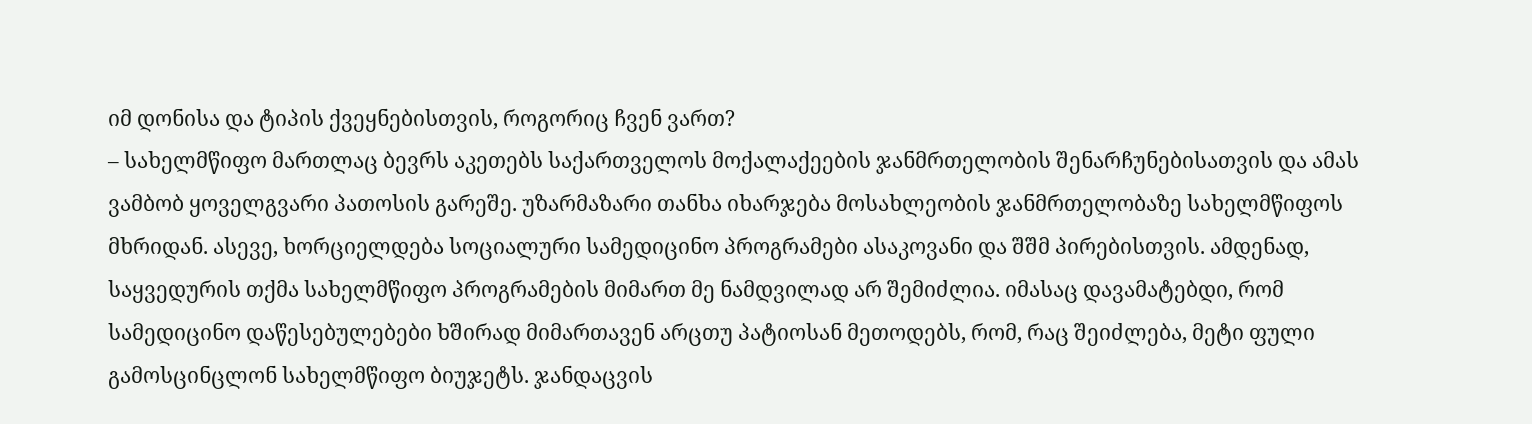იმ დონისა და ტიპის ქვეყნებისთვის, როგორიც ჩვენ ვართ?
– სახელმწიფო მართლაც ბევრს აკეთებს საქართველოს მოქალაქეების ჯანმრთელობის შენარჩუნებისათვის და ამას ვამბობ ყოველგვარი პათოსის გარეშე. უზარმაზარი თანხა იხარჯება მოსახლეობის ჯანმრთელობაზე სახელმწიფოს მხრიდან. ასევე, ხორციელდება სოციალური სამედიცინო პროგრამები ასაკოვანი და შშმ პირებისთვის. ამდენად, საყვედურის თქმა სახელმწიფო პროგრამების მიმართ მე ნამდვილად არ შემიძლია. იმასაც დავამატებდი, რომ სამედიცინო დაწესებულებები ხშირად მიმართავენ არცთუ პატიოსან მეთოდებს, რომ, რაც შეიძლება, მეტი ფული გამოსცინცლონ სახელმწიფო ბიუჯეტს. ჯანდაცვის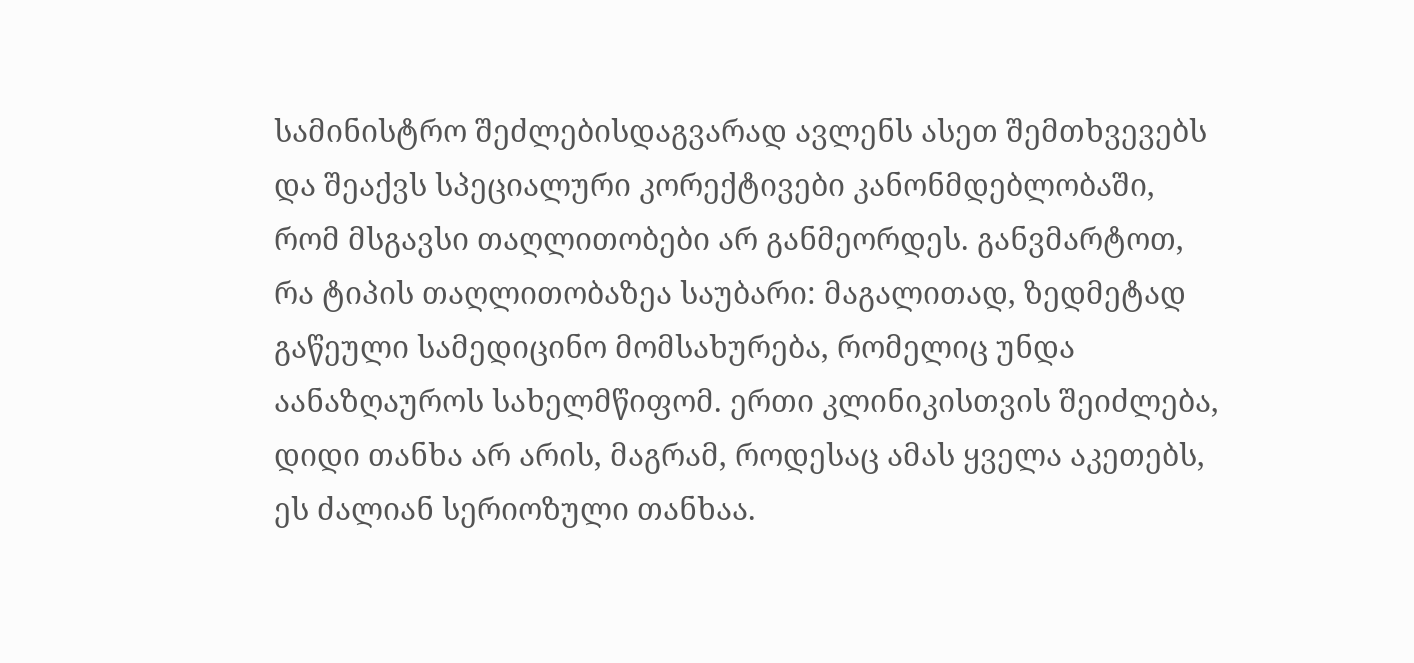სამინისტრო შეძლებისდაგვარად ავლენს ასეთ შემთხვევებს და შეაქვს სპეციალური კორექტივები კანონმდებლობაში, რომ მსგავსი თაღლითობები არ განმეორდეს. განვმარტოთ, რა ტიპის თაღლითობაზეა საუბარი: მაგალითად, ზედმეტად გაწეული სამედიცინო მომსახურება, რომელიც უნდა აანაზღაუროს სახელმწიფომ. ერთი კლინიკისთვის შეიძლება, დიდი თანხა არ არის, მაგრამ, როდესაც ამას ყველა აკეთებს, ეს ძალიან სერიოზული თანხაა.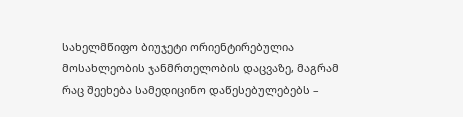სახელმწიფო ბიუჯეტი ორიენტირებულია მოსახლეობის ჯანმრთელობის დაცვაზე, მაგრამ რაც შეეხება სამედიცინო დაწესებულებებს –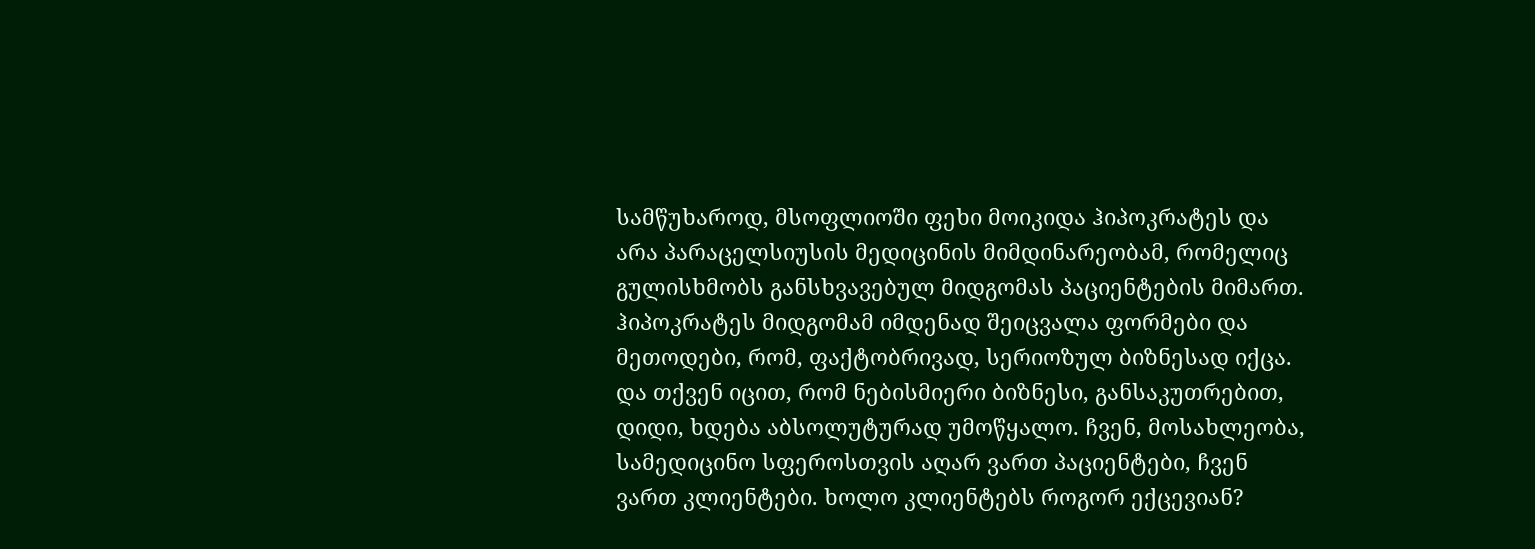სამწუხაროდ, მსოფლიოში ფეხი მოიკიდა ჰიპოკრატეს და არა პარაცელსიუსის მედიცინის მიმდინარეობამ, რომელიც გულისხმობს განსხვავებულ მიდგომას პაციენტების მიმართ. ჰიპოკრატეს მიდგომამ იმდენად შეიცვალა ფორმები და მეთოდები, რომ, ფაქტობრივად, სერიოზულ ბიზნესად იქცა. და თქვენ იცით, რომ ნებისმიერი ბიზნესი, განსაკუთრებით, დიდი, ხდება აბსოლუტურად უმოწყალო. ჩვენ, მოსახლეობა, სამედიცინო სფეროსთვის აღარ ვართ პაციენტები, ჩვენ ვართ კლიენტები. ხოლო კლიენტებს როგორ ექცევიან?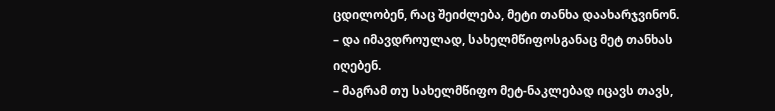ცდილობენ, რაც შეიძლება, მეტი თანხა დაახარჯვინონ.
– და იმავდროულად, სახელმწიფოსგანაც მეტ თანხას იღებენ.
– მაგრამ თუ სახელმწიფო მეტ-ნაკლებად იცავს თავს,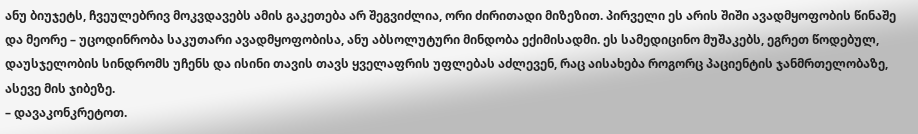ანუ ბიუჯეტს, ჩვეულებრივ მოკვდავებს ამის გაკეთება არ შეგვიძლია, ორი ძირითადი მიზეზით. პირველი ეს არის შიში ავადმყოფობის წინაშე და მეორე – უცოდინრობა საკუთარი ავადმყოფობისა, ანუ აბსოლუტური მინდობა ექიმისადმი. ეს სამედიცინო მუშაკებს, ეგრეთ წოდებულ, დაუსჯელობის სინდრომს უჩენს და ისინი თავის თავს ყველაფრის უფლებას აძლევენ, რაც აისახება როგორც პაციენტის ჯანმრთელობაზე, ასევე მის ჯიბეზე.
– დავაკონკრეტოთ.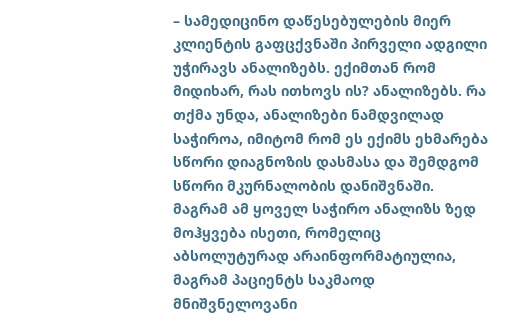– სამედიცინო დაწესებულების მიერ კლიენტის გაფცქვნაში პირველი ადგილი უჭირავს ანალიზებს. ექიმთან რომ მიდიხარ, რას ითხოვს ის? ანალიზებს. რა თქმა უნდა, ანალიზები ნამდვილად საჭიროა, იმიტომ რომ ეს ექიმს ეხმარება სწორი დიაგნოზის დასმასა და შემდგომ სწორი მკურნალობის დანიშვნაში. მაგრამ ამ ყოველ საჭირო ანალიზს ზედ მოჰყვება ისეთი, რომელიც აბსოლუტურად არაინფორმატიულია, მაგრამ პაციენტს საკმაოდ მნიშვნელოვანი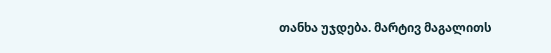თანხა უჯდება. მარტივ მაგალითს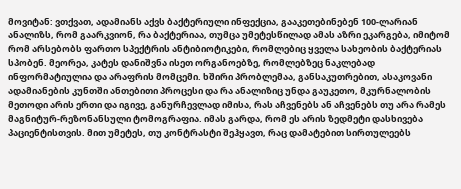მოვიტან: ვთქვათ, ადამიანს აქვს ბაქტერიული ინფექცია, გააკეთებინებენ 100-ლარიან ანალიზს, რომ გაარკვიონ, რა ბაქტერიაა, თუმცა უმეტესწილად ამას აზრი ეკარგება, იმიტომ რომ არსებობს ფართო სპექტრის ანტიბიოტიკები, რომლებიც ყველა სახეობის ბაქტერიას სპობენ. მეორეა, კატეს დანიშვნა ისეთ ორგანოებზე, რომლებზეც ნაკლებად ინფორმატიულია და არაფრის მომცემი. ხშირი პრობლემაა, განსაკუთრებით, ასაკოვანი ადამიანების კუნთში ანთებითი პროცესი და რა ანალიზიც უნდა გაუკეთო, მკურნალობის მეთოდი არის ერთი და იგივე, განურჩევლად იმისა, რას აჩვენებს ან აჩვენებს თუ არა რამეს მაგნიტურ-რეზონანსული ტომოგრაფია. იმას გარდა, რომ ეს არის ზედმეტი დასხივება პაციენტისთვის. მით უმეტეს, თუ კონტრასტი შეჰყავთ, რაც დამატებით სირთულეებს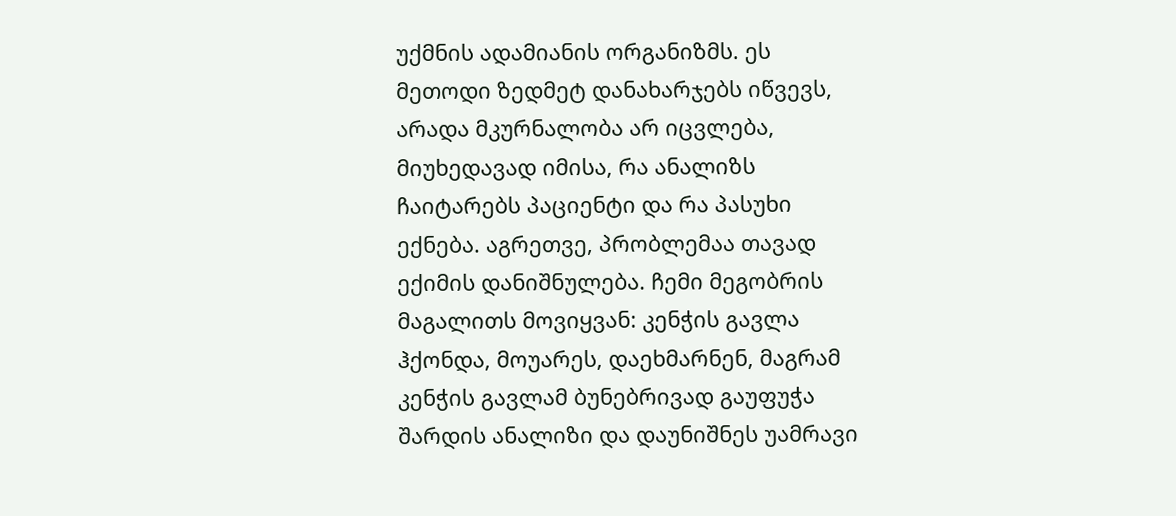უქმნის ადამიანის ორგანიზმს. ეს მეთოდი ზედმეტ დანახარჯებს იწვევს, არადა მკურნალობა არ იცვლება, მიუხედავად იმისა, რა ანალიზს ჩაიტარებს პაციენტი და რა პასუხი ექნება. აგრეთვე, პრობლემაა თავად ექიმის დანიშნულება. ჩემი მეგობრის მაგალითს მოვიყვან: კენჭის გავლა ჰქონდა, მოუარეს, დაეხმარნენ, მაგრამ კენჭის გავლამ ბუნებრივად გაუფუჭა შარდის ანალიზი და დაუნიშნეს უამრავი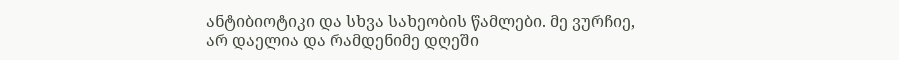ანტიბიოტიკი და სხვა სახეობის წამლები. მე ვურჩიე, არ დაელია და რამდენიმე დღეში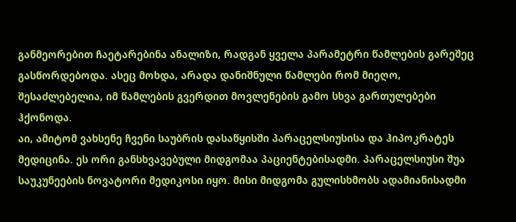განმეორებით ჩაეტარებინა ანალიზი, რადგან ყველა პარამეტრი წამლების გარეშეც გასწორდებოდა. ასეც მოხდა, არადა დანიშნული წამლები რომ მიეღო, შესაძლებელია, იმ წამლების გვერდით მოვლენების გამო სხვა გართულებები ჰქონოდა.
აი, ამიტომ ვახსენე ჩვენი საუბრის დასაწყისში პარაცელსიუსისა და ჰიპოკრატეს მედიცინა. ეს ორი განსხვავებული მიდგომაა პაციენტებისადმი. პარაცელსიუსი შუა საუკუნეების ნოვატორი მედიკოსი იყო. მისი მიდგომა გულისხმობს ადამიანისადმი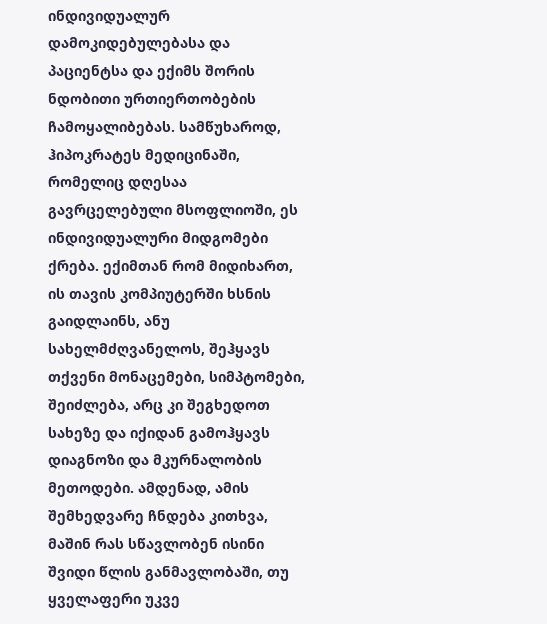ინდივიდუალურ დამოკიდებულებასა და პაციენტსა და ექიმს შორის ნდობითი ურთიერთობების ჩამოყალიბებას. სამწუხაროდ, ჰიპოკრატეს მედიცინაში, რომელიც დღესაა გავრცელებული მსოფლიოში, ეს ინდივიდუალური მიდგომები ქრება. ექიმთან რომ მიდიხართ, ის თავის კომპიუტერში ხსნის გაიდლაინს, ანუ სახელმძღვანელოს, შეჰყავს თქვენი მონაცემები, სიმპტომები, შეიძლება, არც კი შეგხედოთ სახეზე და იქიდან გამოჰყავს დიაგნოზი და მკურნალობის მეთოდები. ამდენად, ამის შემხედვარე ჩნდება კითხვა, მაშინ რას სწავლობენ ისინი შვიდი წლის განმავლობაში, თუ ყველაფერი უკვე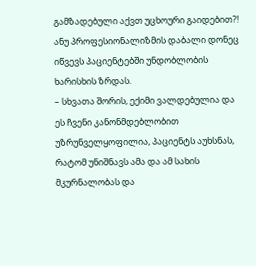გამზადებული აქვთ უცხოური გაიდებით?! ანუ პროფესიონალიზმის დაბალი დონეც იწვევს პაციენტებში უნდობლობის ხარისხის ზრდას.
– სხვათა შორის, ექიმი ვალდებულია და ეს ჩვენი კანონმდებლობით უზრუნველყოფილია, პაციენტს აუხსნას, რატომ უნიშნავს ამა და ამ სახის მკურნალობას და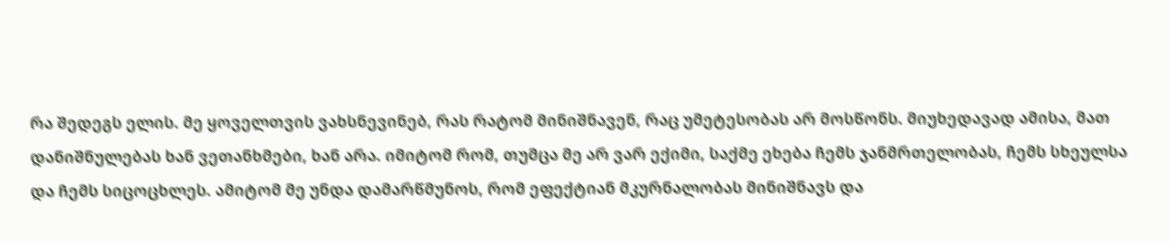რა შედეგს ელის. მე ყოველთვის ვახსნევინებ, რას რატომ მინიშნავენ, რაც უმეტესობას არ მოსწონს. მიუხედავად ამისა, მათ დანიშნულებას ხან ვეთანხმები, ხან არა. იმიტომ რომ, თუმცა მე არ ვარ ექიმი, საქმე ეხება ჩემს ჯანმრთელობას, ჩემს სხეულსა და ჩემს სიცოცხლეს. ამიტომ მე უნდა დამარწმუნოს, რომ ეფექტიან მკურნალობას მინიშნავს და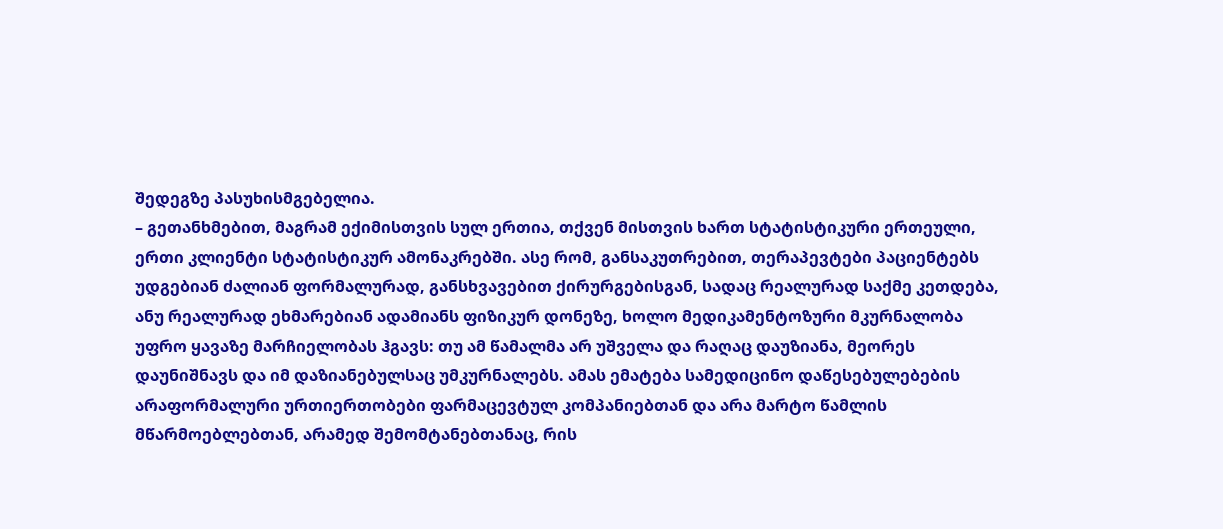შედეგზე პასუხისმგებელია.
– გეთანხმებით, მაგრამ ექიმისთვის სულ ერთია, თქვენ მისთვის ხართ სტატისტიკური ერთეული, ერთი კლიენტი სტატისტიკურ ამონაკრებში. ასე რომ, განსაკუთრებით, თერაპევტები პაციენტებს უდგებიან ძალიან ფორმალურად, განსხვავებით ქირურგებისგან, სადაც რეალურად საქმე კეთდება, ანუ რეალურად ეხმარებიან ადამიანს ფიზიკურ დონეზე, ხოლო მედიკამენტოზური მკურნალობა უფრო ყავაზე მარჩიელობას ჰგავს: თუ ამ წამალმა არ უშველა და რაღაც დაუზიანა, მეორეს დაუნიშნავს და იმ დაზიანებულსაც უმკურნალებს. ამას ემატება სამედიცინო დაწესებულებების არაფორმალური ურთიერთობები ფარმაცევტულ კომპანიებთან და არა მარტო წამლის მწარმოებლებთან, არამედ შემომტანებთანაც, რის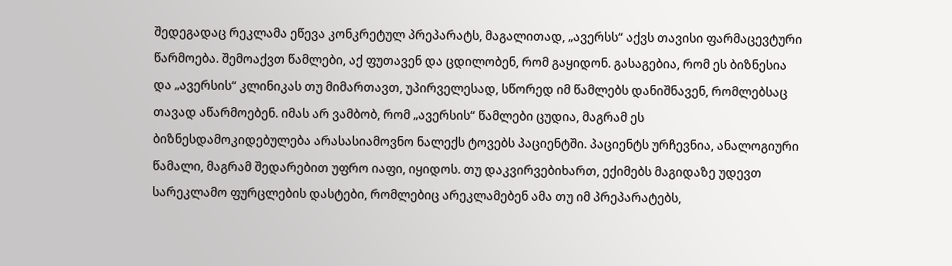შედეგადაც რეკლამა ეწევა კონკრეტულ პრეპარატს, მაგალითად, „ავერსს“ აქვს თავისი ფარმაცევტური წარმოება. შემოაქვთ წამლები, აქ ფუთავენ და ცდილობენ, რომ გაყიდონ. გასაგებია, რომ ეს ბიზნესია და „ავერსის“ კლინიკას თუ მიმართავთ, უპირველესად, სწორედ იმ წამლებს დანიშნავენ, რომლებსაც თავად აწარმოებენ. იმას არ ვამბობ, რომ „ავერსის“ წამლები ცუდია, მაგრამ ეს ბიზნესდამოკიდებულება არასასიამოვნო ნალექს ტოვებს პაციენტში. პაციენტს ურჩევნია, ანალოგიური წამალი, მაგრამ შედარებით უფრო იაფი, იყიდოს. თუ დაკვირვებიხართ, ექიმებს მაგიდაზე უდევთ სარეკლამო ფურცლების დასტები, რომლებიც არეკლამებენ ამა თუ იმ პრეპარატებს,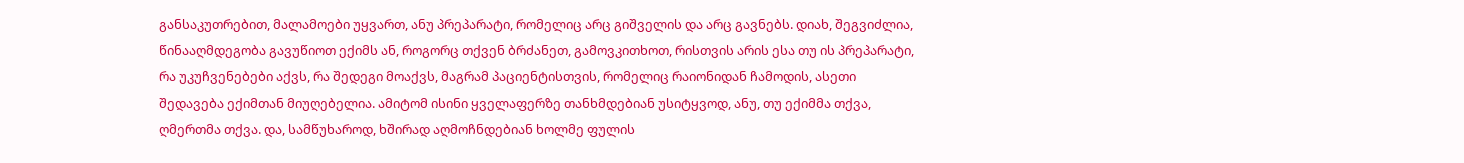განსაკუთრებით, მალამოები უყვართ, ანუ პრეპარატი, რომელიც არც გიშველის და არც გავნებს. დიახ, შეგვიძლია, წინააღმდეგობა გავუწიოთ ექიმს ან, როგორც თქვენ ბრძანეთ, გამოვკითხოთ, რისთვის არის ესა თუ ის პრეპარატი, რა უკუჩვენებები აქვს, რა შედეგი მოაქვს, მაგრამ პაციენტისთვის, რომელიც რაიონიდან ჩამოდის, ასეთი შედავება ექიმთან მიუღებელია. ამიტომ ისინი ყველაფერზე თანხმდებიან უსიტყვოდ, ანუ, თუ ექიმმა თქვა, ღმერთმა თქვა. და, სამწუხაროდ, ხშირად აღმოჩნდებიან ხოლმე ფულის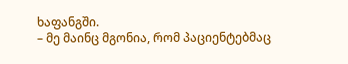ხაფანგში.
– მე მაინც მგონია, რომ პაციენტებმაც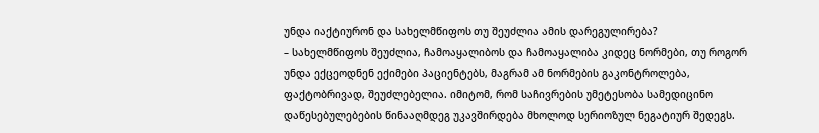უნდა იაქტიურონ და სახელმწიფოს თუ შეუძლია ამის დარეგულირება?
– სახელმწიფოს შეუძლია, ჩამოაყალიბოს და ჩამოაყალიბა კიდეც ნორმები, თუ როგორ უნდა ექცეოდნენ ექიმები პაციენტებს, მაგრამ ამ ნორმების გაკონტროლება, ფაქტობრივად, შეუძლებელია. იმიტომ, რომ საჩივრების უმეტესობა სამედიცინო დაწესებულებების წინააღმდეგ უკავშირდება მხოლოდ სერიოზულ ნეგატიურ შედეგს.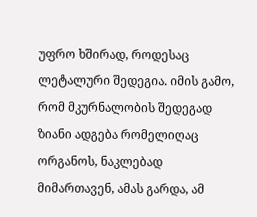უფრო ხშირად, როდესაც ლეტალური შედეგია. იმის გამო, რომ მკურნალობის შედეგად ზიანი ადგება რომელიღაც ორგანოს, ნაკლებად მიმართავენ, ამას გარდა, ამ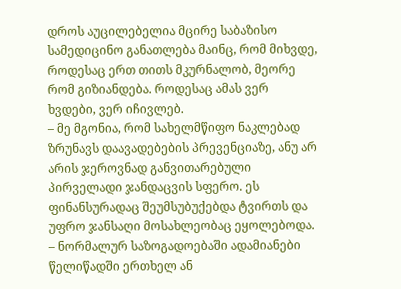დროს აუცილებელია მცირე საბაზისო სამედიცინო განათლება მაინც, რომ მიხვდე, როდესაც ერთ თითს მკურნალობ, მეორე რომ გიზიანდება. როდესაც ამას ვერ ხვდები, ვერ იჩივლებ.
– მე მგონია, რომ სახელმწიფო ნაკლებად ზრუნავს დაავადებების პრევენციაზე, ანუ არ არის ჯეროვნად განვითარებული პირველადი ჯანდაცვის სფერო. ეს ფინანსურადაც შეუმსუბუქებდა ტვირთს და უფრო ჯანსაღი მოსახლეობაც ეყოლებოდა.
– ნორმალურ საზოგადოებაში ადამიანები წელიწადში ერთხელ ან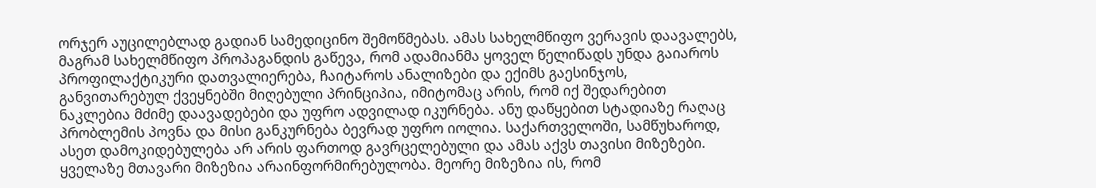ორჯერ აუცილებლად გადიან სამედიცინო შემოწმებას. ამას სახელმწიფო ვერავის დაავალებს, მაგრამ სახელმწიფო პროპაგანდის გაწევა, რომ ადამიანმა ყოველ წელიწადს უნდა გაიაროს პროფილაქტიკური დათვალიერება, ჩაიტაროს ანალიზები და ექიმს გაესინჯოს, განვითარებულ ქვეყნებში მიღებული პრინციპია, იმიტომაც არის, რომ იქ შედარებით ნაკლებია მძიმე დაავადებები და უფრო ადვილად იკურნება. ანუ დაწყებით სტადიაზე რაღაც პრობლემის პოვნა და მისი განკურნება ბევრად უფრო იოლია. საქართველოში, სამწუხაროდ, ასეთ დამოკიდებულება არ არის ფართოდ გავრცელებული და ამას აქვს თავისი მიზეზები. ყველაზე მთავარი მიზეზია არაინფორმირებულობა. მეორე მიზეზია ის, რომ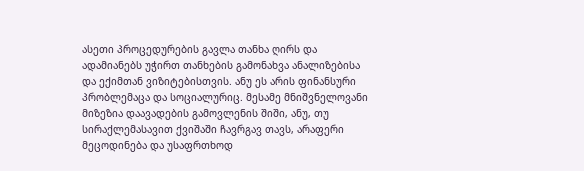ასეთი პროცედურების გავლა თანხა ღირს და ადამიანებს უჭირთ თანხების გამონახვა ანალიზებისა და ექიმთან ვიზიტებისთვის. ანუ ეს არის ფინანსური პრობლემაცა და სოციალურიც. მესამე მნიშვნელოვანი მიზეზია დაავადების გამოვლენის შიში, ანუ, თუ სირაქლემასავით ქვიშაში ჩავრგავ თავს, არაფერი მეცოდინება და უსაფრთხოდ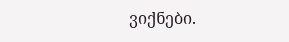ვიქნები.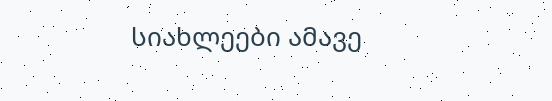სიახლეები ამავე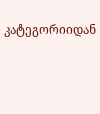კატეგორიიდან